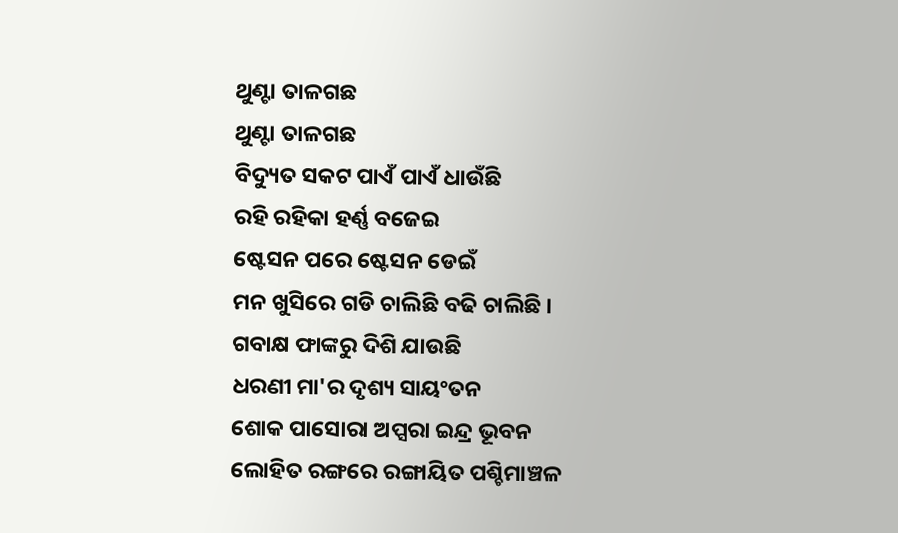ଥୁଣ୍ଟା ତାଳଗଛ
ଥୁଣ୍ଟା ତାଳଗଛ
ବିଦ୍ୟୁତ ସକଟ ପାଏଁ ପାଏଁ ଧାଉଁଛି
ରହି ରହିକା ହର୍ଣ୍ଣ ବଜେଇ
ଷ୍ଟେସନ ପରେ ଷ୍ଟେସନ ଡେଇଁ
ମନ ଖୁସିରେ ଗଡି ଚାଲିଛି ବଢି ଚାଲିଛି ।
ଗବାକ୍ଷ ଫାଙ୍କରୁ ଦିଶି ଯାଉଛି
ଧରଣୀ ମା'ର ଦୃଶ୍ୟ ସାୟଂତନ
ଶୋକ ପାସୋରା ଅପ୍ସରା ଇନ୍ଦ୍ର ଭୂବନ
ଲୋହିତ ରଙ୍ଗରେ ରଙ୍ଗାୟିତ ପଶ୍ଚିମାଞ୍ଚଳ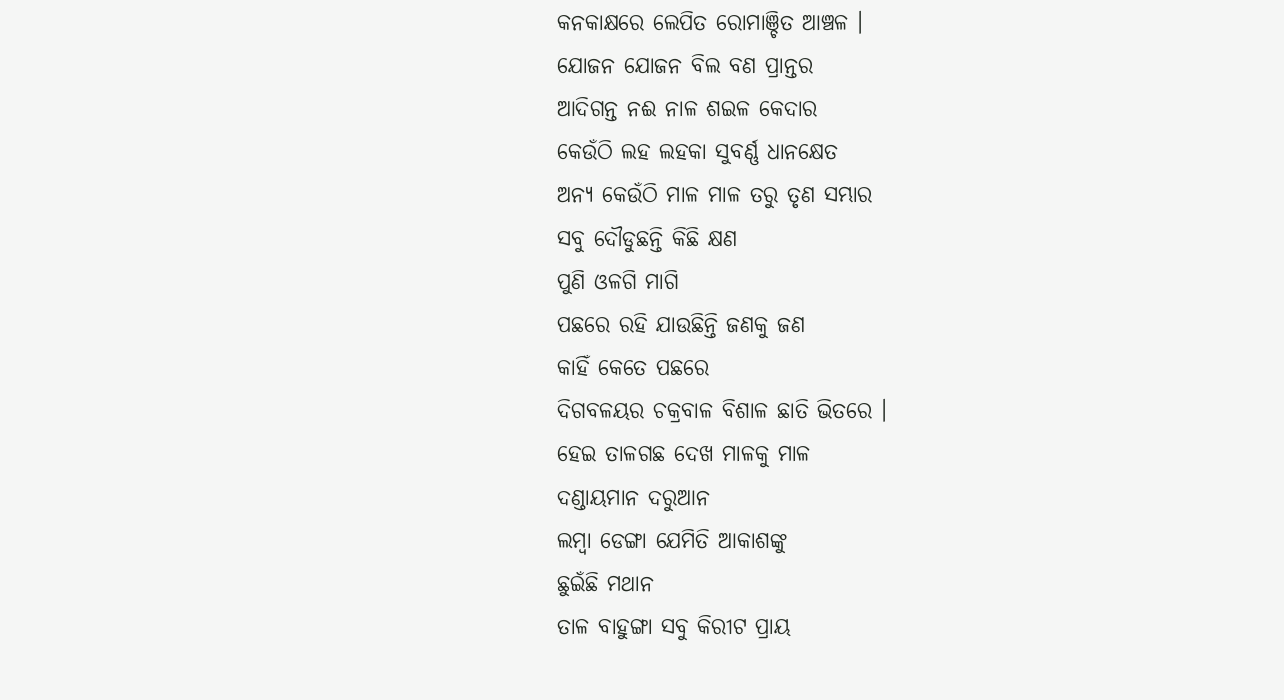କନକାକ୍ଷରେ ଲେପିତ ରୋମାଞ୍ଚିତ ଆଞ୍ଚଳ ।
ଯୋଜନ ଯୋଜନ ବିଲ ବଣ ପ୍ରାନ୍ତର
ଆଦିଗନ୍ତ ନଈ ନାଳ ଶଇଳ କେଦାର
କେଉଁଠି ଲହ ଲହକା ସୁବର୍ଣ୍ଣ ଧାନକ୍ଷେତ
ଅନ୍ୟ କେଉଁଠି ମାଳ ମାଳ ତରୁ ତୃଣ ସମ୍ଭାର
ସବୁ ଦୌଡୁଛନ୍ତି କିଛି କ୍ଷଣ
ପୁଣି ଓଳଗି ମାଗି
ପଛରେ ରହି ଯାଉଛିନ୍ତି ଜଣକୁ ଜଣ
କାହିଁ କେତେ ପଛରେ
ଦିଗବଳୟର ଚକ୍ରବାଳ ବିଶାଳ ଛାତି ଭିତରେ ।
ହେଇ ତାଳଗଛ ଦେଖ ମାଳକୁ ମାଳ
ଦଣ୍ଡାୟମାନ ଦରୁଆନ
ଲମ୍ବା ଡେଙ୍ଗା ଯେମିତି ଆକାଶଙ୍କୁ
ଛୁଇଁଛି ମଥାନ
ତାଳ ବାହୁଙ୍ଗା ସବୁ କିରୀଟ ପ୍ରାୟ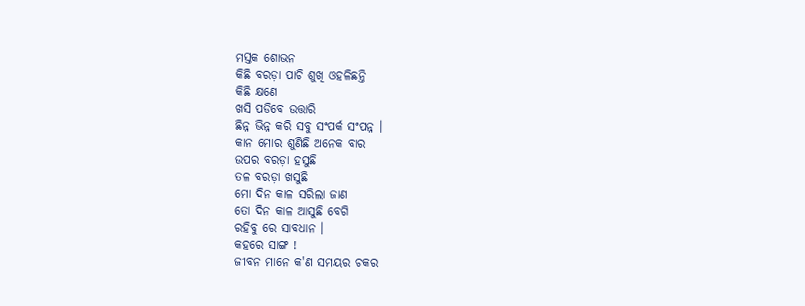ମସ୍ତକ ଶୋଭନ
କିଛି ବରଡ଼ା ପାଚି ଶୁଖି ଓହଳିଛନ୍ତି
କିଛି କ୍ଷଣେ
ଖସି ପଡିବେ ଉତ୍ତାରି
ଛିନ୍ନ ଭିନ୍ନ କରି ସବୁ ସଂପର୍କ ସଂପନ୍ନ ।
କାନ ମୋର ଶୁଣିଛି ଅନେକ ବାର
ଉପର ବରଡ଼ା ହସୁଛି
ତଳ ବରଡ଼ା ଖସୁଛି
ମୋ ଦିନ କାଳ ସରିଲା ଜାଣ
ତୋ ଦିନ କାଳ ଆସୁଛି ବେଗି
ରହିବୁ ରେ ସାବଧାନ ।
କହରେ ସାଙ୍ଗ !
ଜୀବନ ମାନେ କ'ଣ ସମୟର ଚକର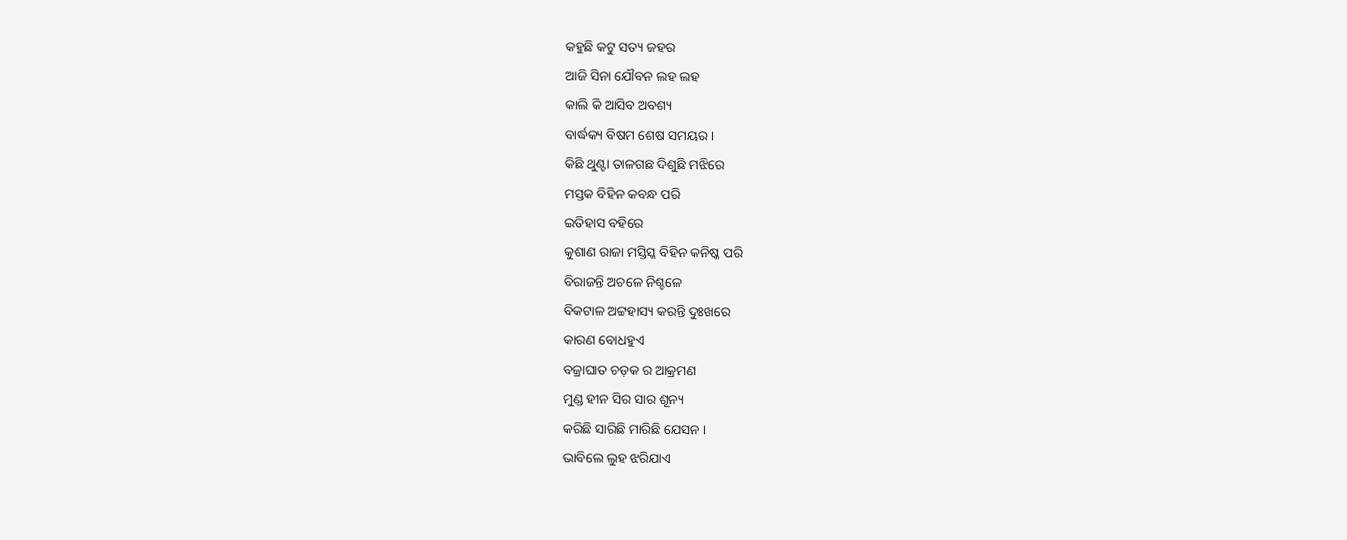କହୁଛି କଟୁ ସତ୍ୟ ଜହର
ଆଜି ସିନା ଯୌବନ ଲହ ଲହ
କାଲି କି ଆସିବ ଅବଶ୍ୟ
ବାର୍ଦ୍ଧକ୍ୟ ବିଷମ ଶେଷ ସମୟର ।
କିଛି ଥୁଣ୍ଟା ତାଳଗଛ ଦିଶୁଛି ମଝିରେ
ମସ୍ତକ ବିହିନ କବନ୍ଧ ପରି
ଇତିହାସ ବହିରେ
କୁଶାଣ ରାଜା ମସ୍ତିସ୍କ ବିହିନ କନିଷ୍କ ପରି
ବିରାଜନ୍ତି ଅଚଳେ ନିଶ୍ଚଳେ
ବିକଟାଳ ଅଟ୍ଟହାସ୍ୟ କରନ୍ତି ଦୁଃଖରେ
କାରଣ ବୋଧହୁଏ
ବଜ୍ରାଘାତ ଚଡ଼କ ର ଆକ୍ରମଣ
ମୁଣ୍ଡ ହୀନ ସିର ସାର ଶୂନ୍ୟ
କରିଛି ସାରିଛି ମାରିଛି ଯେସନ ।
ଭାବିଲେ ଲୁହ ଝରିଯାଏ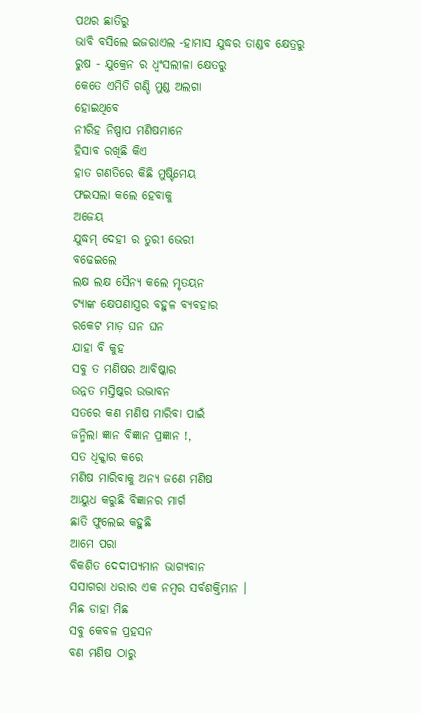ପଥର ଛାତିରୁ
ଭାବି ବସିଲେ ଇଜରାଏଲ -ହାମାସ ଯୁଦ୍ଧର ତାଣ୍ଡବ କ୍ଷେତ୍ରରୁ
ରୁଷ - ଯୁକ୍ରେନ ର ଧ୍ଵଂସଲୀଳା କ୍ଷେତରୁ
କେତେ ଏମିତି ଗଣ୍ଡି ମୁଣ୍ଡ ଅଲଗା
ହୋଇଥିବେ
ନୀରିହ ନିଷ୍ପାପ ମଣିଷମାନେ
ହିସାବ ରଖିଛି କିଏ
ହାତ ଗଣତିରେ କିଛି ମୁଷ୍ଟିମେୟ
ଫଇସଲା କଲେ ହେବାକୁ
ଅଜେୟ
ଯୁଦ୍ଧମ୍ ଦେହୀ ର ତୁରୀ ଭେରୀ
ବଢେଇଲେ
ଲକ୍ଷ ଲକ୍ଷ ସୈନ୍ୟ କଲେ ମୃତୟନ
ଟ୍ଯାଙ୍କ କ୍ଷେପଣାସ୍ତ୍ରର ବହୁଳ ବ୍ୟବହାର
ରକେଟ ମାଡ଼ ଘନ ଘନ
ଯାହା ବି କୁହ
ସବୁ ତ ମଣିଷର ଆବିଷ୍କାର
ଉନ୍ନତ ମସ୍ତିଷ୍କର ଉଦ୍ଭାବନ
ସତରେ କଣ ମଣିଷ ମାରିବା ପାଇଁ
ଜନ୍ମିଲା ଜ୍ଞାନ ବିଜ୍ଞାନ ପ୍ରଜ୍ଞାନ !,
ସତ ଧିକ୍କାର କରେ
ମଣିଷ ମାରିବାକୁ ଅନ୍ୟ ଜଣେ ମଣିଷ
ଆୟୁଧ କରୁଛି ବିଜ୍ଞାନର ମାର୍ଗ
ଛାତି ଫୁଲେଇ କହୁଛି
ଆମେ ପରା
ବିକଶିତ ଦେଦୀପ୍ଯମାନ ଭାଗ୍ୟବାନ
ସସାଗରା ଧରାର ଏକ ନମ୍ବର ସର୍ବଶକ୍ତିମାନ ।
ମିଛ ଡାହା ମିଛ
ସବୁ କେବଳ ପ୍ରହସନ
ବଣ ମଣିଷ ଠାରୁ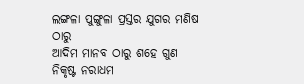ଲଙ୍ଗଳା ପୁଙ୍ଗୁଳା ପ୍ରସ୍ତର ଯୁଗର ମଣିଷ ଠାରୁ
ଆଦିମ ମାନବ ଠାରୁ ଶହେ ଗୁଣ
ନିକୃଷ୍ଟ ନରାଧମ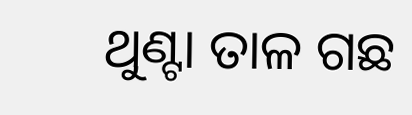ଥୁଣ୍ଟା ତାଳ ଗଛ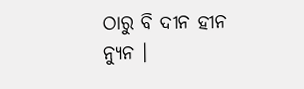ଠାରୁ ବି ଦୀନ ହୀନ ନ୍ୟୁନ ।